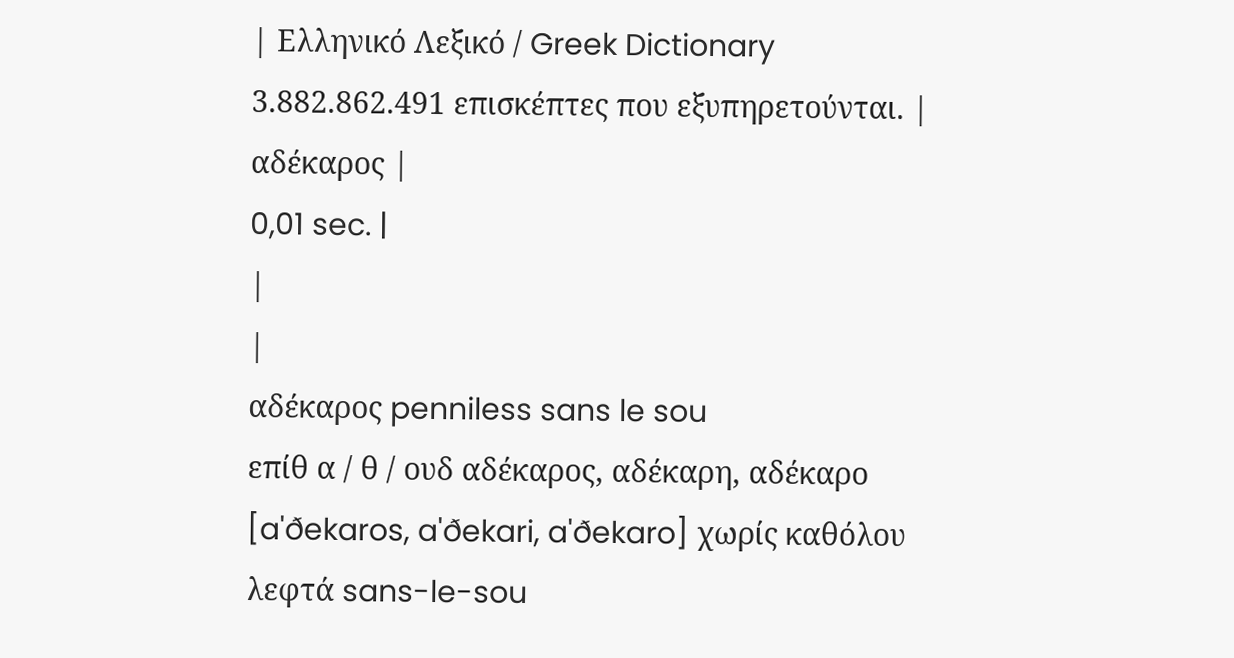| Ελληνικό Λεξικό / Greek Dictionary 3.882.862.491 επισκέπτες που εξυπηρετούνται. |
αδέκαρος |
0,01 sec. |
|
|
αδέκαρος penniless sans le sou
επίθ α / θ / ουδ αδέκαρος, αδέκαρη, αδέκαρο [a'ðekaros, a'ðekari, a'ðekaro] χωρίς καθόλου λεφτά sans-le-sou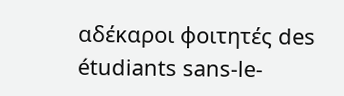αδέκαροι φοιτητές des étudiants sans-le-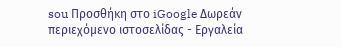sou Προσθήκη στο iGoogle Δωρεάν περιεχόμενο ιστοσελίδας - Εργαλεία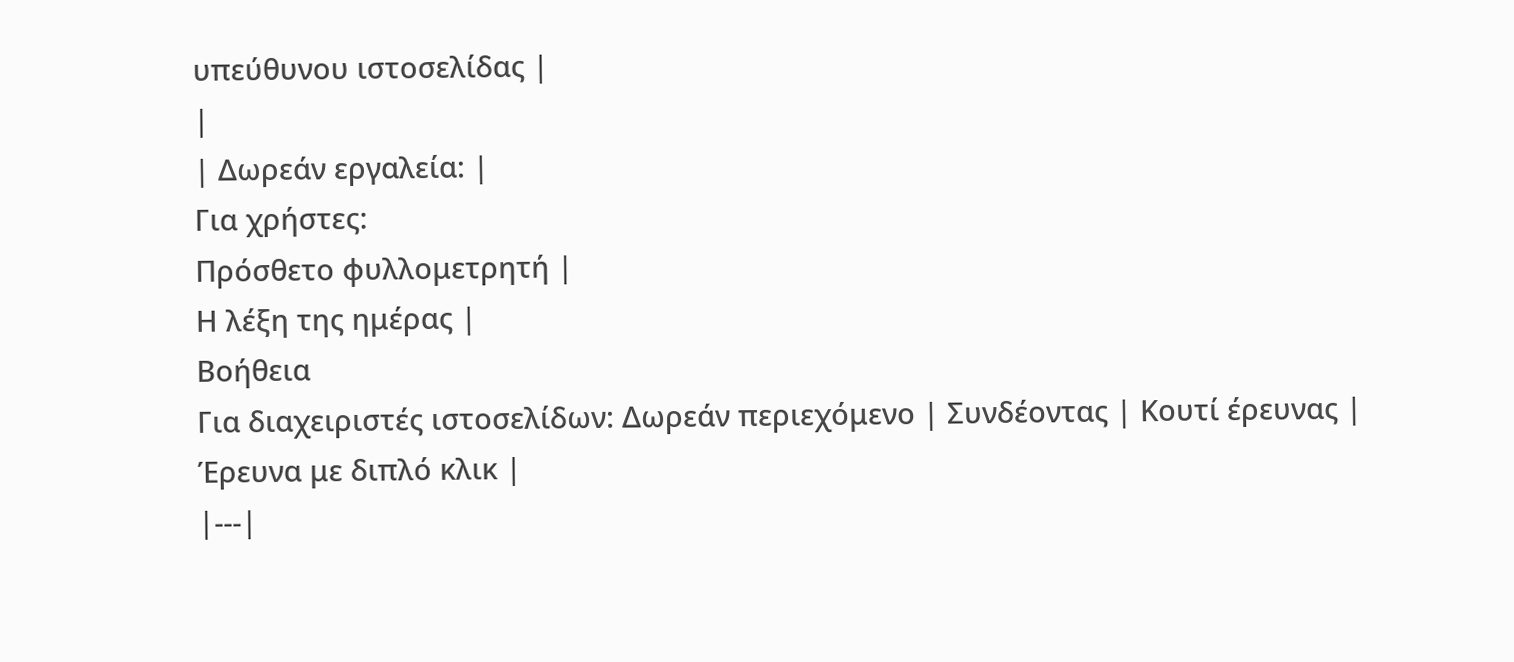υπεύθυνου ιστοσελίδας |
|
| Δωρεάν εργαλεία: |
Για χρήστες:
Πρόσθετο φυλλομετρητή |
Η λέξη της ημέρας |
Βοήθεια
Για διαχειριστές ιστοσελίδων: Δωρεάν περιεχόμενο | Συνδέοντας | Κουτί έρευνας | Έρευνα με διπλό κλικ |
|---|